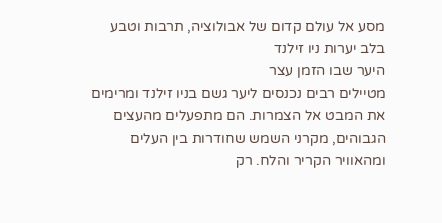מסע אל עולם קדום של אבולוציה, תרבות וטבע בלב יערות ניו זילנד
היער שבו הזמן עצר
מטיילים רבים נכנסים ליער גשם בניו זילנד ומרימים את המבט אל הצמרות. הם מתפעלים מהעצים הגבוהים, מקרני השמש שחודרות בין העלים ומהאוויר הקריר והלח. רק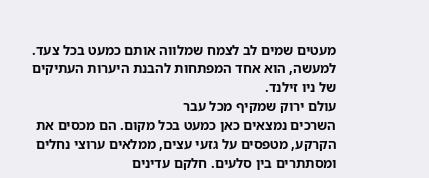מעטים שמים לב לצמח שמלווה אותם כמעט בכל צעד. למעשה, הוא אחד המפתחות להבנת היערות העתיקים של ניו זילנד.
עולם ירוק שמקיף מכל עבר
השרכים נמצאים כאן כמעט בכל מקום. הם מכסים את הקרקע, מטפסים על גזעי עצים, ממלאים ערוצי נחלים ומסתתרים בין סלעים. חלקם עדינים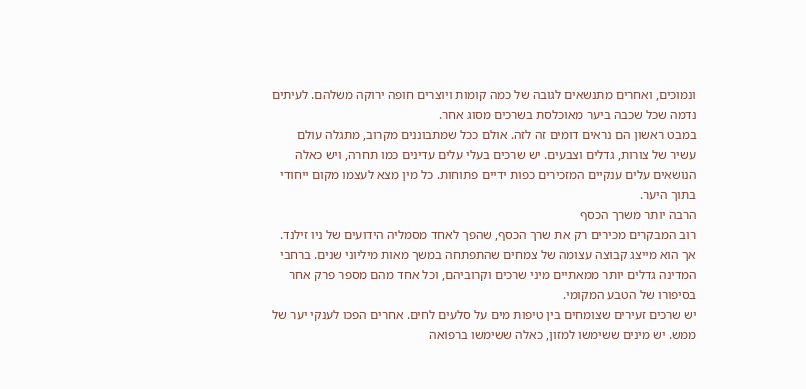ונמוכים, ואחרים מתנשאים לגובה של כמה קומות ויוצרים חופה ירוקה משלהם. לעיתים נדמה שכל שכבה ביער מאוכלסת בשרכים מסוג אחר.
במבט ראשון הם נראים דומים זה לזה. אולם ככל שמתבוננים מקרוב, מתגלה עולם עשיר של צורות, גדלים וצבעים. יש שרכים בעלי עלים עדינים כמו תחרה, ויש כאלה הנושאים עלים ענקיים המזכירים כפות ידיים פתוחות. כל מין מצא לעצמו מקום ייחודי בתוך היער.
הרבה יותר משרך הכסף
רוב המבקרים מכירים רק את שרך הכסף, שהפך לאחד מסמליה הידועים של ניו זילנד. אך הוא מייצג קבוצה עצומה של צמחים שהתפתחה במשך מאות מיליוני שנים. ברחבי המדינה גדלים יותר ממאתיים מיני שרכים וקרוביהם, וכל אחד מהם מספר פרק אחר בסיפורו של הטבע המקומי.
יש שרכים זעירים שצומחים בין טיפות מים על סלעים לחים. אחרים הפכו לענקי יער של ממש. יש מינים ששימשו למזון, כאלה ששימשו ברפואה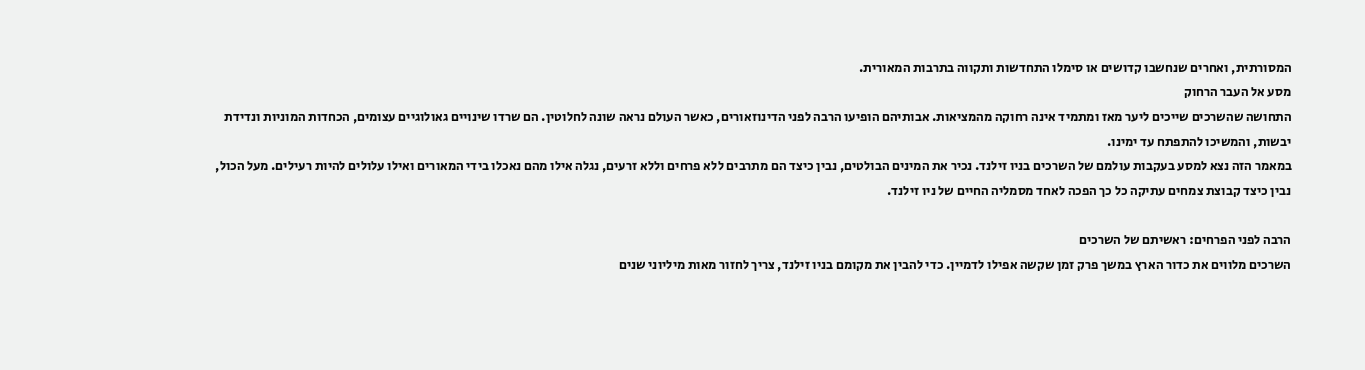המסורתית, ואחרים שנחשבו קדושים או סימלו התחדשות ותקווה בתרבות המאורית.
מסע אל העבר הרחוק
התחושה שהשרכים שייכים ליער מאז ומתמיד אינה רחוקה מהמציאות. אבותיהם הופיעו הרבה לפני הדינוזאורים, כאשר העולם נראה שונה לחלוטין. הם שרדו שינויים גאולוגיים עצומים, הכחדות המוניות ונדידת יבשות, והמשיכו להתפתח עד ימינו.
במאמר הזה נצא למסע בעקבות עולמם של השרכים בניו זילנד. נכיר את המינים הבולטים, נבין כיצד הם מתרבים ללא פרחים וללא זרעים, נגלה אילו מהם נאכלו בידי המאורים ואילו עלולים להיות רעילים. מעל הכול, נבין כיצד קבוצת צמחים עתיקה כל כך הפכה לאחד מסמליה החיים של ניו זילנד.

הרבה לפני הפרחים: ראשיתם של השרכים
השרכים מלווים את כדור הארץ במשך פרק זמן שקשה אפילו לדמיין. כדי להבין את מקומם בניו זילנד, צריך לחזור מאות מיליוני שנים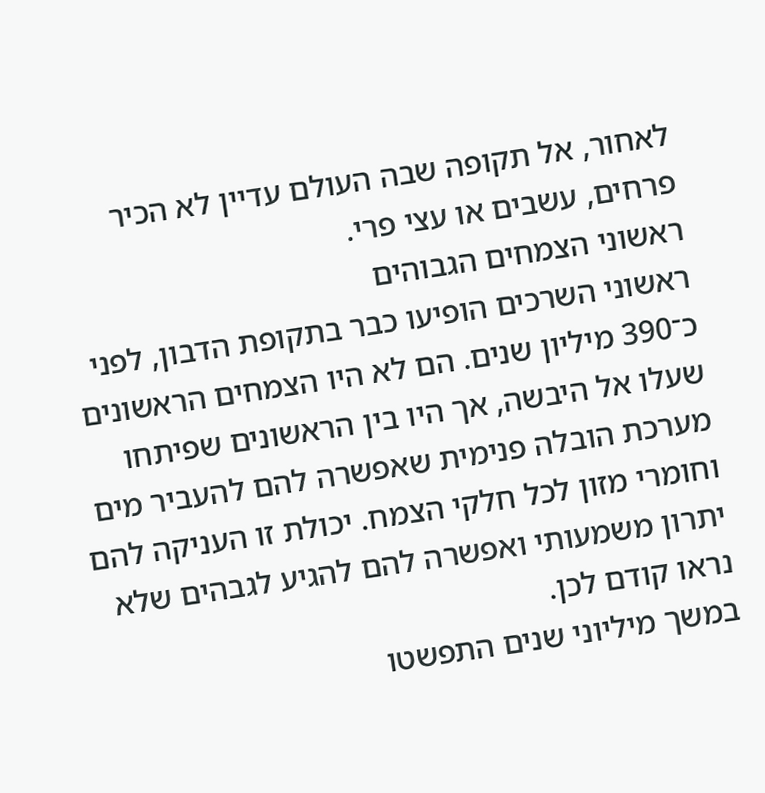לאחור, אל תקופה שבה העולם עדיין לא הכיר פרחים, עשבים או עצי פרי.
ראשוני הצמחים הגבוהים
ראשוני השרכים הופיעו כבר בתקופת הדבון, לפני כ־390 מיליון שנים. הם לא היו הצמחים הראשונים שעלו אל היבשה, אך היו בין הראשונים שפיתחו מערכת הובלה פנימית שאפשרה להם להעביר מים וחומרי מזון לכל חלקי הצמח. יכולת זו העניקה להם יתרון משמעותי ואפשרה להם להגיע לגבהים שלא נראו קודם לכן.
במשך מיליוני שנים התפשטו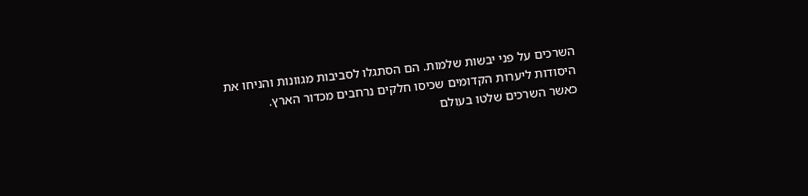השרכים על פני יבשות שלמות. הם הסתגלו לסביבות מגוונות והניחו את היסודות ליערות הקדומים שכיסו חלקים נרחבים מכדור הארץ.
כאשר השרכים שלטו בעולם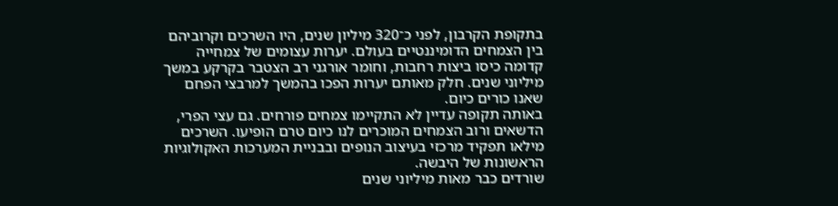בתקופת הקרבון, לפני כ־320 מיליון שנים, היו השרכים וקרוביהם בין הצמחים הדומיננטיים בעולם. יערות עצומים של צמחייה קדומה כיסו ביצות רחבות, וחומר אורגני רב הצטבר בקרקע במשך מיליוני שנים. חלק מאותם יערות הפכו בהמשך למרבצי הפחם שאנו כורים כיום.
באותה תקופה עדיין לא התקיימו צמחים פורחים. גם עצי הפרי, הדשאים ורוב הצמחים המוכרים לנו כיום טרם הופיעו. השרכים מילאו תפקיד מרכזי בעיצוב הנופים ובבניית המערכות האקולוגיות הראשונות של היבשה.
שורדים כבר מאות מיליוני שנים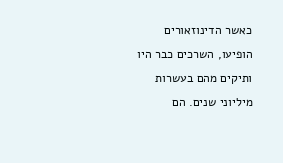כאשר הדינוזאורים הופיעו, השרכים כבר היו ותיקים מהם בעשרות מיליוני שנים. הם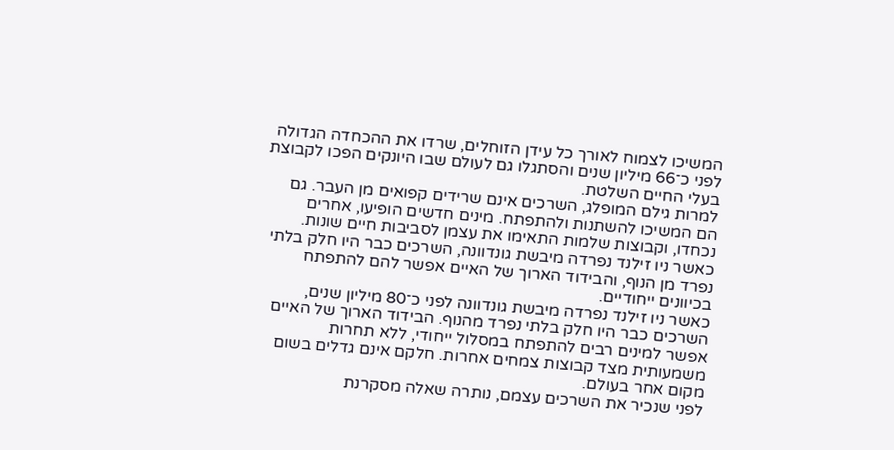המשיכו לצמוח לאורך כל עידן הזוחלים, שרדו את ההכחדה הגדולה לפני כ־66 מיליון שנים והסתגלו גם לעולם שבו היונקים הפכו לקבוצת בעלי החיים השלטת.
למרות גילם המופלג, השרכים אינם שרידים קפואים מן העבר. גם הם המשיכו להשתנות ולהתפתח. מינים חדשים הופיעו, אחרים נכחדו, וקבוצות שלמות התאימו את עצמן לסביבות חיים שונות. כאשר ניו זילנד נפרדה מיבשת גונדוונה, השרכים כבר היו חלק בלתי נפרד מן הנוף, והבידוד הארוך של האיים אפשר להם להתפתח בכיוונים ייחודיים.
כאשר ניו זילנד נפרדה מיבשת גונדוונה לפני כ־80 מיליון שנים, השרכים כבר היו חלק בלתי נפרד מהנוף. הבידוד הארוך של האיים אפשר למינים רבים להתפתח במסלול ייחודי, ללא תחרות משמעותית מצד קבוצות צמחים אחרות. חלקם אינם גדלים בשום מקום אחר בעולם.
לפני שנכיר את השרכים עצמם, נותרה שאלה מסקרנת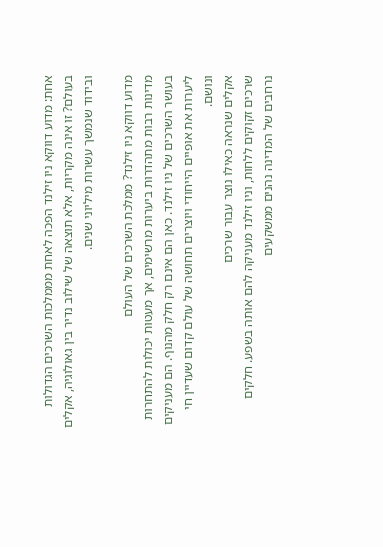אחת: מדוע דווקא ניו זילנד הפכה לאחת מממלכות השרכים הגדולות בעולם? זו אינה מקריות, אלא תוצאה של שילוב נדיר בין גאולוגיה, אקלים ובידוד שנמשך עשרות מיליוני שנים.

מדוע דווקא ניו זילנד? ממלכת השרכים של העולם
מדינות רבות מתהדרות ביערות מרשימים, אך מעטות יכולות להתחרות בעושר השרכים של ניו זילנד. כאן הם אינם רק חלק מהנוף. הם מעניקים ליערות את אופיים הייחודי ויוצרים תחושה של עולם קדום שעדיין חי ונושם.
אקלים שנראה כאילו נוצר עבור שרכים
שרכים זקוקים ללחות, וניו זילנד מעניקה להם אותה בשפע. חלקים נרחבים של המדינה נהנים ממשקעים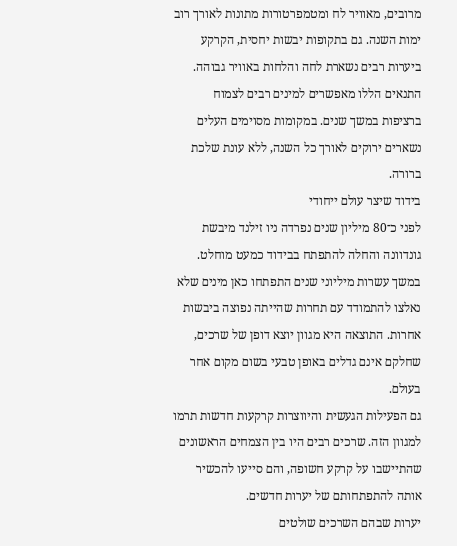מרובים, מאוויר לח ומטמפרטורות מתונות לאורך רוב ימות השנה. גם בתקופות יבשות יחסית, הקרקע ביערות רבים נשארת לחה והלחות באוויר גבוהה.
התנאים הללו מאפשרים למינים רבים לצמוח ברציפות במשך שנים. במקומות מסוימים העלים נשארים ירוקים לאורך כל השנה, ללא עונת שלכת ברורה.
בידוד שיצר עולם ייחודי
לפני כ־80 מיליון שנים נפרדה ניו זילנד מיבשת גונדוונה והחלה להתפתח בבידוד כמעט מוחלט. במשך עשרות מיליוני שנים התפתחו כאן מינים שלא נאלצו להתמודד עם תחרות שהייתה נפוצה ביבשות אחרות. התוצאה היא מגוון יוצא דופן של שרכים, שחלקם אינם גדלים באופן טבעי בשום מקום אחר בעולם.
גם הפעילות הגעשית והיווצרות קרקעות חדשות תרמו למגוון הזה. שרכים רבים היו בין הצמחים הראשונים שהתיישבו על קרקע חשופה, והם סייעו להכשיר אותה להתפתחותם של יערות חדשים.
יערות שבהם השרכים שולטים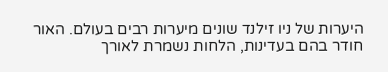היערות של ניו זילנד שונים מיערות רבים בעולם. האור חודר בהם בעדינות, הלחות נשמרת לאורך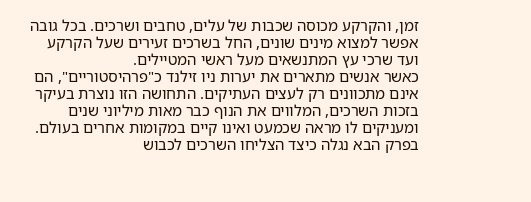זמן, והקרקע מכוסה שכבות של עלים, טחבים ושרכים. בכל גובה אפשר למצוא מינים שונים, החל בשרכים זעירים שעל הקרקע ועד שרכי עץ המתנשאים מעל ראשי המטיילים.
כאשר אנשים מתארים את יערות ניו זילנד כ"פרהיסטוריים", הם אינם מתכוונים רק לעצים העתיקים. התחושה הזו נוצרת בעיקר בזכות השרכים, המלווים את הנוף כבר מאות מיליוני שנים ומעניקים לו מראה שכמעט ואינו קיים במקומות אחרים בעולם.
בפרק הבא נגלה כיצד הצליחו השרכים לכבוש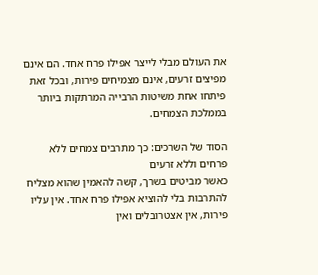את העולם מבלי לייצר אפילו פרח אחד. הם אינם מפיצים זרעים, אינם מצמיחים פירות, ובכל זאת פיתחו אחת משיטות הרבייה המרתקות ביותר בממלכת הצמחים.

הסוד של השרכים: כך מתרבים צמחים ללא פרחים וללא זרעים
כאשר מביטים בשרך, קשה להאמין שהוא מצליח להתרבות בלי להוציא אפילו פרח אחד. אין עליו פירות, אין אצטרובלים ואין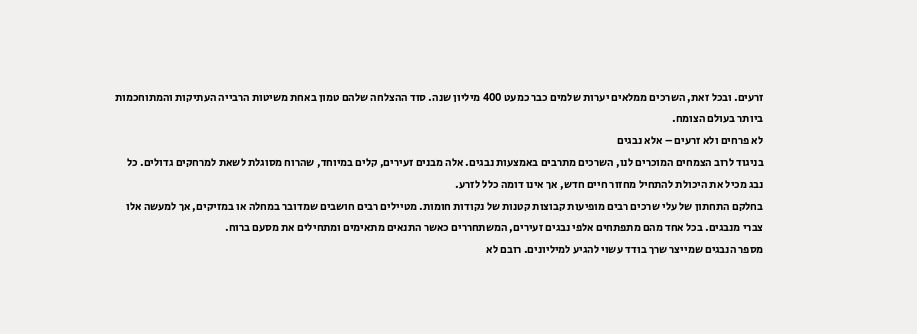זרעים. ובכל זאת, השרכים ממלאים יערות שלמים כבר כמעט 400 מיליון שנה. סוד ההצלחה שלהם טמון באחת משיטות הרבייה העתיקות והמתוחכמות ביותר בעולם הצומח.
לא פרחים ולא זרעים – אלא נבגים
בניגוד לרוב הצמחים המוכרים לנו, השרכים מתרבים באמצעות נבגים. אלה מבנים זעירים, קלים במיוחד, שהרוח מסוגלת לשאת למרחקים גדולים. כל נבג מכיל את היכולת להתחיל מחזור חיים חדש, אך אינו דומה כלל לזרע.
בחלקם התחתון של עלי שרכים רבים מופיעות קבוצות קטנות של נקודות חומות. מטיילים רבים חושבים שמדובר במחלה או במזיקים, אך למעשה אלו צברי מנבגים. בכל אחד מהם מתפתחים אלפי נבגים זעירים, המשתחררים כאשר התנאים מתאימים ומתחילים את מסעם ברוח.
מספר הנבגים שמייצר שרך בודד עשוי להגיע למיליונים. רובם לא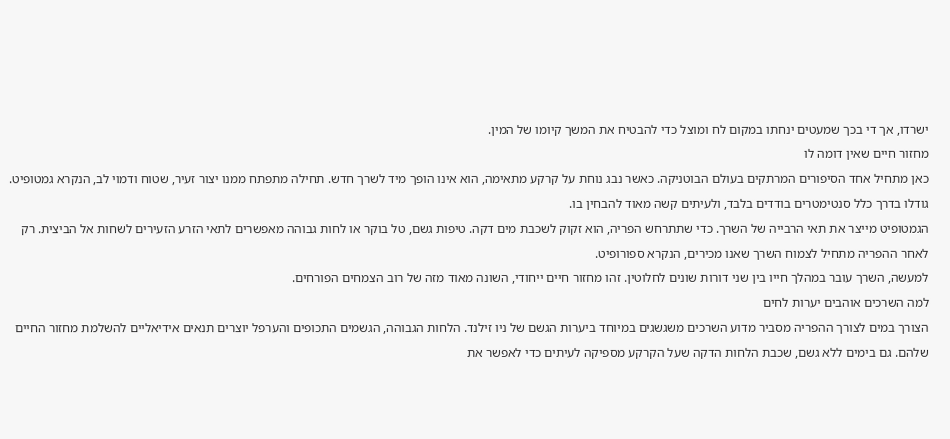ישרדו, אך די בכך שמעטים ינחתו במקום לח ומוצל כדי להבטיח את המשך קיומו של המין.
מחזור חיים שאין דומה לו
כאן מתחיל אחד הסיפורים המרתקים בעולם הבוטניקה. כאשר נבג נוחת על קרקע מתאימה, הוא אינו הופך מיד לשרך חדש. תחילה מתפתח ממנו יצור זעיר, שטוח ודמוי לב, הנקרא גמטופיט. גודלו בדרך כלל סנטימטרים בודדים בלבד, ולעיתים קשה מאוד להבחין בו.
הגמטופיט מייצר את תאי הרבייה של השרך. כדי שתתרחש הפריה, הוא זקוק לשכבת מים דקה. טיפות גשם, טל בוקר או לחות גבוהה מאפשרים לתאי הזרע הזעירים לשחות אל הביצית. רק לאחר ההפריה מתחיל לצמוח השרך שאנו מכירים, הנקרא ספורופיט.
למעשה, השרך עובר במהלך חייו בין שני דורות שונים לחלוטין. זהו מחזור חיים ייחודי, השונה מאוד מזה של רוב הצמחים הפורחים.
למה השרכים אוהבים יערות לחים
הצורך במים לצורך ההפריה מסביר מדוע השרכים משגשגים במיוחד ביערות הגשם של ניו זילנד. הלחות הגבוהה, הגשמים התכופים והערפל יוצרים תנאים אידיאליים להשלמת מחזור החיים שלהם. גם בימים ללא גשם, שכבת הלחות הדקה שעל הקרקע מספיקה לעיתים כדי לאפשר את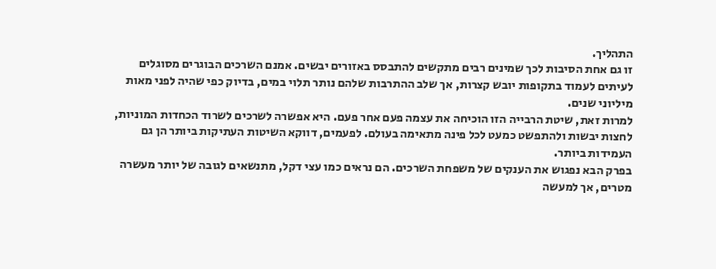התהליך.
זו גם אחת הסיבות לכך שמינים רבים מתקשים להתבסס באזורים יבשים. אמנם השרכים הבוגרים מסוגלים לעיתים לעמוד בתקופות יובש קצרות, אך שלב ההתרבות שלהם נותר תלוי במים, בדיוק כפי שהיה לפני מאות מיליוני שנים.
למרות זאת, שיטת הרבייה הזו הוכיחה את עצמה פעם אחר פעם. היא אפשרה לשרכים לשרוד הכחדות המוניות, לחצות יבשות ולהתפשט כמעט לכל פינה מתאימה בעולם. לפעמים, דווקא השיטות העתיקות ביותר הן גם העמידות ביותר.
בפרק הבא נפגוש את הענקים של משפחת השרכים. הם נראים כמו עצי דקל, מתנשאים לגובה של יותר מעשרה מטרים, אך למעשה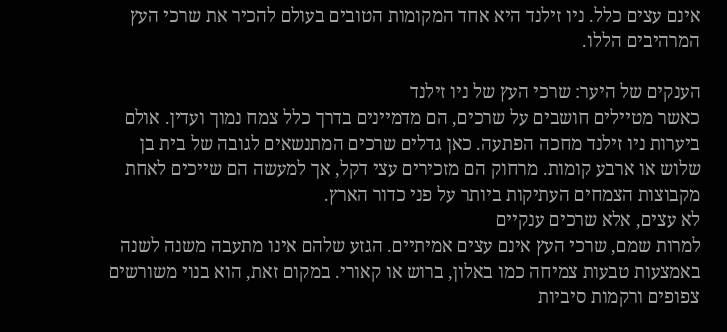אינם עצים כלל. ניו זילנד היא אחד המקומות הטובים בעולם להכיר את שרכי העץ המרהיבים הללו.

הענקים של היער: שרכי העץ של ניו זילנד
כאשר מטיילים חושבים על שרכים, הם מדמיינים בדרך כלל צמח נמוך ועדין. אולם ביערות ניו זילנד מחכה הפתעה. כאן גדלים שרכים המתנשאים לגובה של בית בן שלוש או ארבע קומות. מרחוק הם מזכירים עצי דקל, אך למעשה הם שייכים לאחת מקבוצות הצמחים העתיקות ביותר על פני כדור הארץ.
לא עצים, אלא שרכים ענקיים
למרות שמם, שרכי העץ אינם עצים אמיתיים. הגזע שלהם אינו מתעבה משנה לשנה באמצעות טבעות צמיחה כמו באלון, ברוש או קאורי. במקום זאת, הוא בנוי משורשים צפופים ורקמות סיביות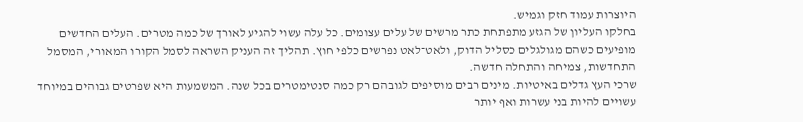היוצרות עמוד חזק וגמיש.
בחלקו העליון של הגזע מתפתחת כתר מרשים של עלים עצומים. כל עלה עשוי להגיע לאורך של כמה מטרים. העלים החדשים מופיעים כשהם מגולגלים כסליל הדוק, ולאט־לאט נפרשים כלפי חוץ. תהליך זה העניק השראה לסמל הקורו המאורי, המסמל התחדשות, צמיחה והתחלה חדשה.
שרכי העץ גדלים באיטיות. מינים רבים מוסיפים לגובהם רק כמה סנטימטרים בכל שנה. המשמעות היא שפרטים גבוהים במיוחד עשויים להיות בני עשרות ואף יותר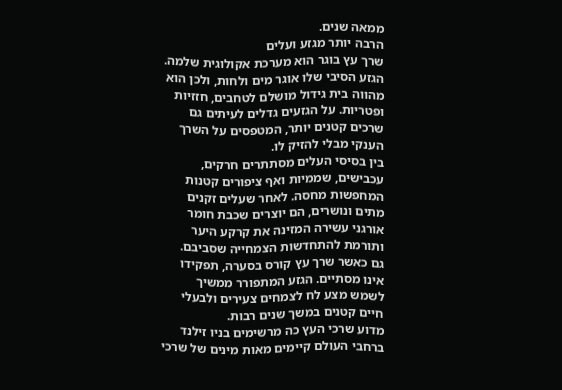ממאה שנים.
הרבה יותר מגזע ועלים
שרך עץ בוגר הוא מערכת אקולוגית שלמה. הגזע הסיבי שלו אוגר מים ולחות, ולכן הוא מהווה בית גידול מושלם לטחבים, חזזיות ופטריות. על הגזעים גדלים לעיתים גם שרכים קטנים יותר, המטפסים על השרך הענקי מבלי להזיק לו.
בין בסיסי העלים מסתתרים חרקים, עכבישים, שממיות ואף ציפורים קטנות המחפשות מחסה. לאחר שעלים זקנים מתים ונושרים, הם יוצרים שכבת חומר אורגני עשירה המזינה את קרקע היער ותורמת להתחדשות הצמחייה שסביבם.
גם כאשר שרך עץ קורס בסערה, תפקידו אינו מסתיים. הגזע המתפורר ממשיך לשמש מצע לח לצמחים צעירים ולבעלי חיים קטנים במשך שנים רבות.
מדוע שרכי העץ כה מרשימים בניו זילנד
ברחבי העולם קיימים מאות מינים של שרכי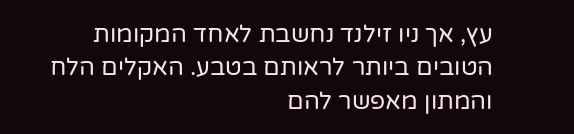עץ, אך ניו זילנד נחשבת לאחד המקומות הטובים ביותר לראותם בטבע. האקלים הלח והמתון מאפשר להם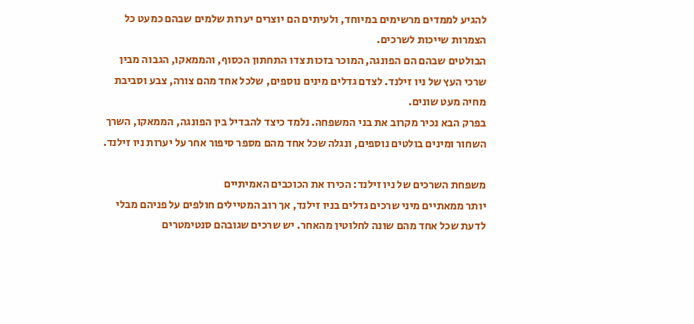להגיע לממדים מרשימים במיוחד, ולעיתים הם יוצרים יערות שלמים שבהם כמעט כל הצמרות שייכות לשרכים.
הבולטים שבהם הם הפונגה, המוכר בזכות צדו התחתון הכסוף, והממאקו, הגבוה מבין שרכי העץ של ניו זילנד. לצדם גדלים מינים נוספים, שלכל אחד מהם צורה, צבע וסביבת מחיה מעט שונים.
בפרק הבא נכיר מקרוב את בני המשפחה. נלמד כיצד להבדיל בין הפונגה, הממאקו, השרך השחור ומינים בולטים נוספים, ונגלה שכל אחד מהם מספר סיפור אחר על יערות ניו זילנד.

משפחת השרכים של ניו זילנד: הכירו את הכוכבים האמיתיים
יותר ממאתיים מיני שרכים גדלים בניו זילנד, אך רוב המטיילים חולפים על פניהם מבלי לדעת שכל אחד מהם שונה לחלוטין מהאחר. יש שרכים שגובהם סנטימטרים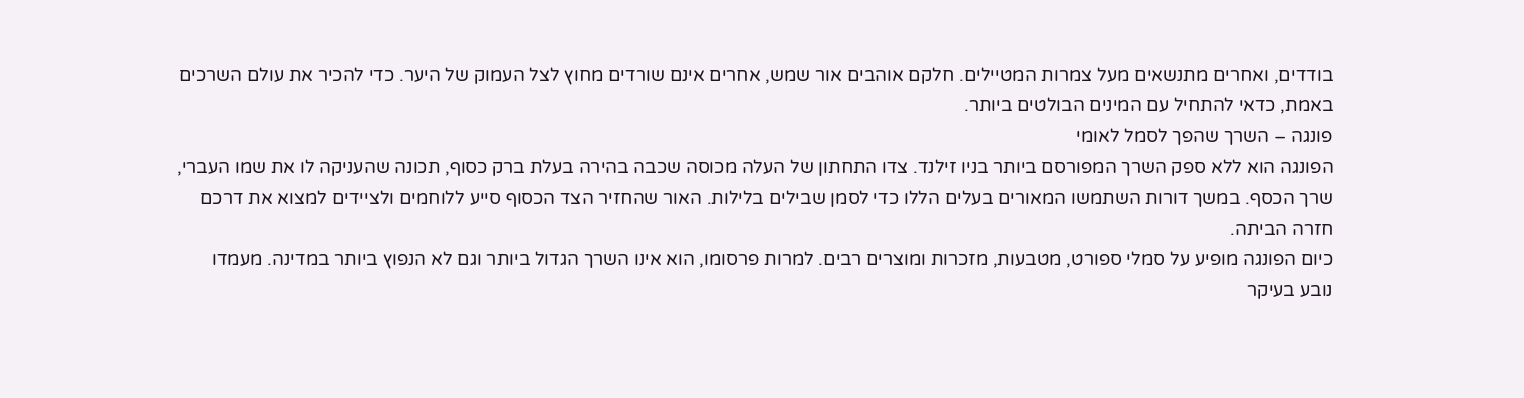בודדים, ואחרים מתנשאים מעל צמרות המטיילים. חלקם אוהבים אור שמש, אחרים אינם שורדים מחוץ לצל העמוק של היער. כדי להכיר את עולם השרכים באמת, כדאי להתחיל עם המינים הבולטים ביותר.
פונגה – השרך שהפך לסמל לאומי
הפונגה הוא ללא ספק השרך המפורסם ביותר בניו זילנד. צדו התחתון של העלה מכוסה שכבה בהירה בעלת ברק כסוף, תכונה שהעניקה לו את שמו העברי, שרך הכסף. במשך דורות השתמשו המאורים בעלים הללו כדי לסמן שבילים בלילות. האור שהחזיר הצד הכסוף סייע ללוחמים ולציידים למצוא את דרכם חזרה הביתה.
כיום הפונגה מופיע על סמלי ספורט, מטבעות, מזכרות ומוצרים רבים. למרות פרסומו, הוא אינו השרך הגדול ביותר וגם לא הנפוץ ביותר במדינה. מעמדו נובע בעיקר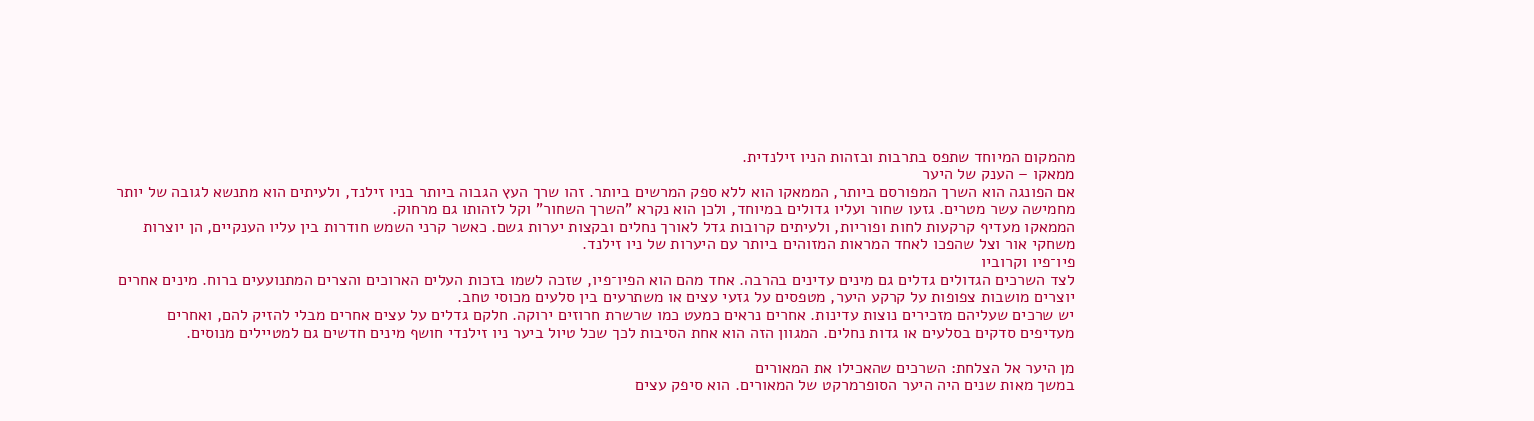מהמקום המיוחד שתפס בתרבות ובזהות הניו זילנדית.
ממאקו – הענק של היער
אם הפונגה הוא השרך המפורסם ביותר, הממאקו הוא ללא ספק המרשים ביותר. זהו שרך העץ הגבוה ביותר בניו זילנד, ולעיתים הוא מתנשא לגובה של יותר מחמישה עשר מטרים. גזעו שחור ועליו גדולים במיוחד, ולכן הוא נקרא "השרך השחור" וקל לזהותו גם מרחוק.
הממאקו מעדיף קרקעות לחות ופוריות, ולעיתים קרובות גדל לאורך נחלים ובקצות יערות גשם. כאשר קרני השמש חודרות בין עליו הענקיים, הן יוצרות משחקי אור וצל שהפכו לאחד המראות המזוהים ביותר עם היערות של ניו זילנד.
פיו־פיו וקרוביו
לצד השרכים הגדולים גדלים גם מינים עדינים בהרבה. אחד מהם הוא הפיו־פיו, שזכה לשמו בזכות העלים הארוכים והצרים המתנועעים ברוח. מינים אחרים יוצרים מושבות צפופות על קרקע היער, מטפסים על גזעי עצים או משתרעים בין סלעים מכוסי טחב.
יש שרכים שעליהם מזכירים נוצות עדינות. אחרים נראים כמעט כמו שרשרת חרוזים ירוקה. חלקם גדלים על עצים אחרים מבלי להזיק להם, ואחרים מעדיפים סדקים בסלעים או גדות נחלים. המגוון הזה הוא אחת הסיבות לכך שכל טיול ביער ניו זילנדי חושף מינים חדשים גם למטיילים מנוסים.

מן היער אל הצלחת: השרכים שהאכילו את המאורים
במשך מאות שנים היה היער הסופרמרקט של המאורים. הוא סיפק עצים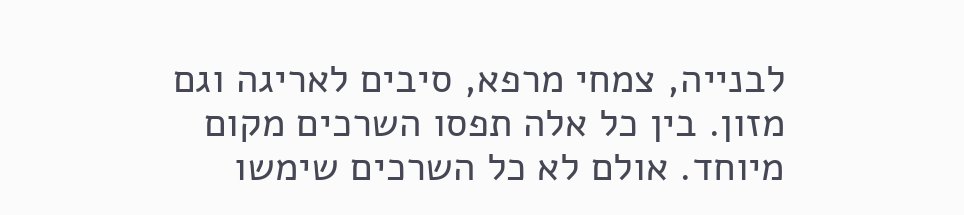לבנייה, צמחי מרפא, סיבים לאריגה וגם מזון. בין כל אלה תפסו השרכים מקום מיוחד. אולם לא כל השרכים שימשו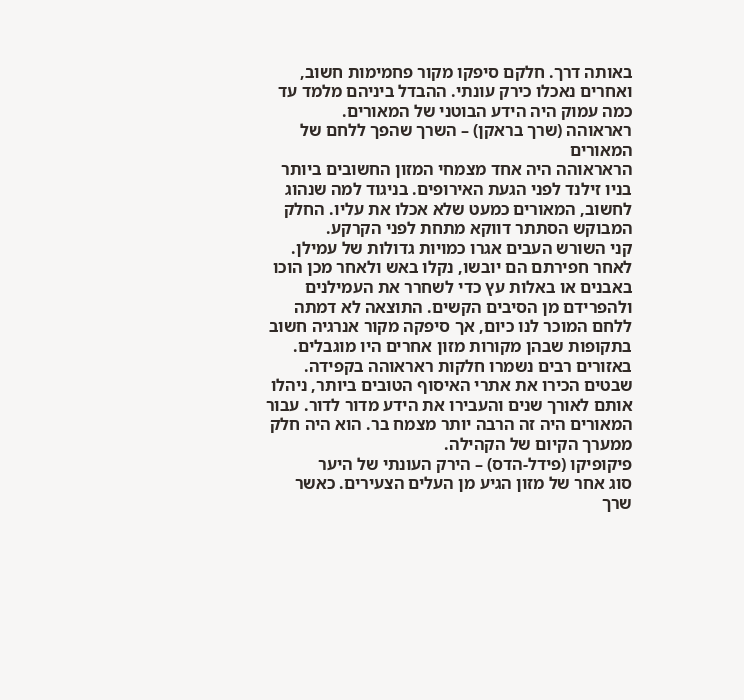באותה דרך. חלקם סיפקו מקור פחמימות חשוב, ואחרים נאכלו כירק עונתי. ההבדל ביניהם מלמד עד כמה עמוק היה הידע הבוטני של המאורים.
ראראוהה (שרך בראקן) – השרך שהפך ללחם של המאורים
הראראוהה היה אחד מצמחי המזון החשובים ביותר בניו זילנד לפני הגעת האירופים. בניגוד למה שנהוג לחשוב, המאורים כמעט שלא אכלו את עליו. החלק המבוקש הסתתר דווקא מתחת לפני הקרקע.
קני השורש העבים אגרו כמויות גדולות של עמילן. לאחר חפירתם הם יובשו, נקלו באש ולאחר מכן הוכו באבנים או באלות עץ כדי לשחרר את העמילנים ולהפרידם מן הסיבים הקשים. התוצאה לא דמתה ללחם המוכר לנו כיום, אך סיפקה מקור אנרגיה חשוב בתקופות שבהן מקורות מזון אחרים היו מוגבלים.
באזורים רבים נשמרו חלקות ראראוהה בקפידה. שבטים הכירו את אתרי האיסוף הטובים ביותר, ניהלו אותם לאורך שנים והעבירו את הידע מדור לדור. עבור המאורים היה זה הרבה יותר מצמח בר. הוא היה חלק ממערך הקיום של הקהילה.
פיקופיקו (פידל-הדס) – הירק העונתי של היער
סוג אחר של מזון הגיע מן העלים הצעירים. כאשר שרך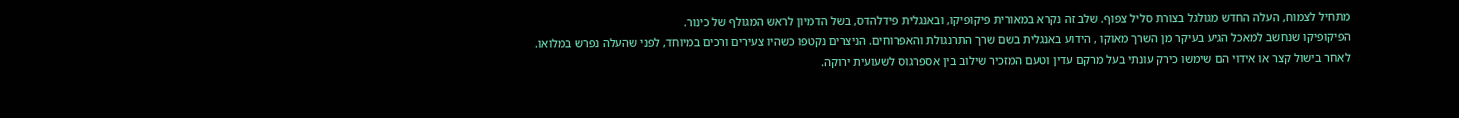מתחיל לצמוח, העלה החדש מגולגל בצורת סליל צפוף. שלב זה נקרא במאורית פיקופיקו, ובאנגלית פידלהדס, בשל הדמיון לראש המגולף של כינור.
הפיקופיקו שנחשב למאכל הגיע בעיקר מן השרך מאוקו , הידוע באנגלית בשם שרך התרנגולת והאפרוחים. הניצרים נקטפו כשהיו צעירים ורכים במיוחד, לפני שהעלה נפרש במלואו. לאחר בישול קצר או אידוי הם שימשו כירק עונתי בעל מרקם עדין וטעם המזכיר שילוב בין אספרגוס לשעועית ירוקה.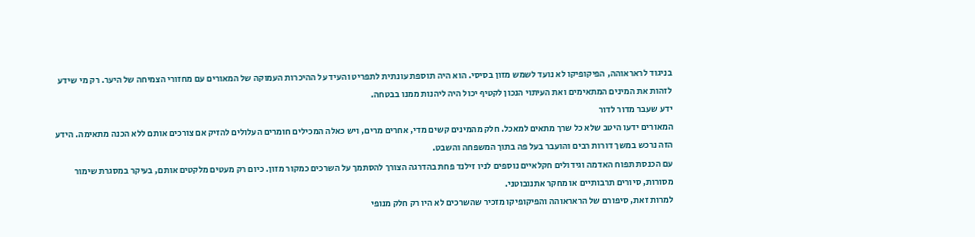בניגוד לראראוהה, הפיקופיקו לא נועד לשמש מזון בסיסי. הוא היה תוספת עונתית לתפריט והעיד על ההיכרות העמוקה של המאורים עם מחזורי הצמיחה של היער. רק מי שידע לזהות את המינים המתאימים ואת העיתוי הנכון לקטיף יכול היה ליהנות ממנו בבטחה.
ידע שעבר מדור לדור
המאורים ידעו היטב שלא כל שרך מתאים למאכל. חלק מהמינים קשים מדי, אחרים מרים, ויש כאלה המכילים חומרים העלולים להזיק אם צורכים אותם ללא הכנה מתאימה. הידע הזה נרכש במשך דורות רבים והועבר בעל פה בתוך המשפחה והשבט.
עם הכנסת תפוח האדמה וגידולים חקלאיים נוספים לניו זילנד פחת בהדרגה הצורך להסתמך על השרכים כמקור מזון. כיום רק מעטים מלקטים אותם, בעיקר במסגרת שימור מסורות, סיורים תרבותיים או מחקר אתנובוטני.
למרות זאת, סיפורם של הראראוהה והפיקופיקו מזכיר שהשרכים לא היו רק חלק מנופי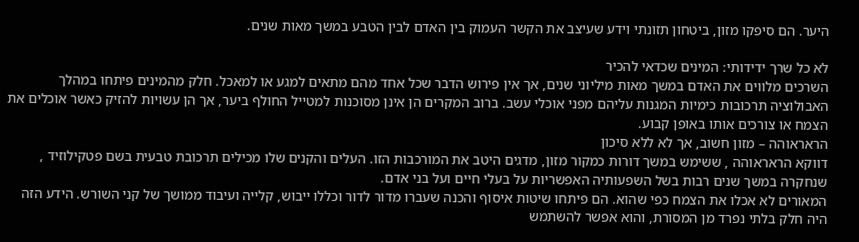היער. הם סיפקו מזון, ביטחון תזונתי וידע שעיצב את הקשר העמוק בין האדם לבין הטבע במשך מאות שנים.

לא כל שרך ידידותי: המינים שכדאי להכיר
השרכים מלווים את האדם במשך מאות מיליוני שנים, אך אין פירוש הדבר שכל אחד מהם מתאים למגע או למאכל. חלק מהמינים פיתחו במהלך האבולוציה תרכובות כימיות המגנות עליהם מפני אוכלי עשב. ברוב המקרים הן אינן מסוכנות למטייל החולף ביער, אך הן עשויות להזיק כאשר אוכלים את הצמח או צורכים אותו באופן קבוע.
הראראוהה – מזון חשוב, אך לא ללא סיכון
דווקא הראראוהה , ששימש במשך דורות כמקור מזון, מדגים היטב את המורכבות הזו. העלים והקנים שלו מכילים תרכובת טבעית בשם פטקילוזיד , שנחקרה במשך שנים רבות בשל השפעותיה האפשריות על בעלי חיים ועל בני אדם.
המאורים לא אכלו את הצמח כפי שהוא. הם פיתחו שיטות איסוף והכנה שעברו מדור לדור וכללו ייבוש, קלייה ועיבוד ממושך של קני השורש. הידע הזה היה חלק בלתי נפרד מן המסורת, והוא אפשר להשתמש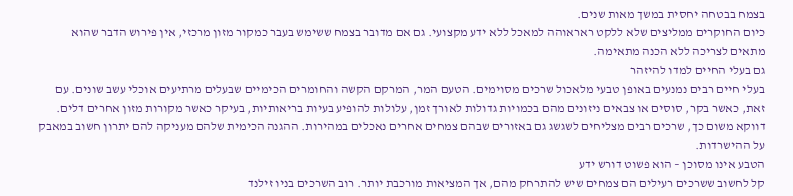בצמח בבטחה יחסית במשך מאות שנים.
כיום החוקרים ממליצים שלא ללקט ראראוהה למאכל ללא ידע מקצועי. גם אם מדובר בצמח ששימש בעבר כמקור מזון מרכזי, אין פירוש הדבר שהוא מתאים לצריכה ללא הכנה מתאימה.
גם בעלי החיים למדו להיזהר
בעלי חיים רבים נמנעים באופן טבעי מלאכול שרכים מסוימים. הטעם המר, המרקם הקשה והחומרים הכימיים שבעלים מרתיעים אוכלי עשב שונים. עם זאת, כאשר בקר, סוסים או צבאים ניזונים מהם בכמויות גדולות לאורך זמן, עלולות להופיע בעיות בריאותיות, בעיקר כאשר מקורות מזון אחרים דלים.
דווקא משום כך, שרכים רבים מצליחים לשגשג גם באזורים שבהם צמחים אחרים נאכלים במהירות. ההגנה הכימית שלהם מעניקה להם יתרון חשוב במאבק על ההישרדות.
הטבע אינו מסוכן – הוא פשוט דורש ידע
קל לחשוב ששרכים רעילים הם צמחים שיש להתרחק מהם, אך המציאות מורכבת יותר. רוב השרכים בניו זילנד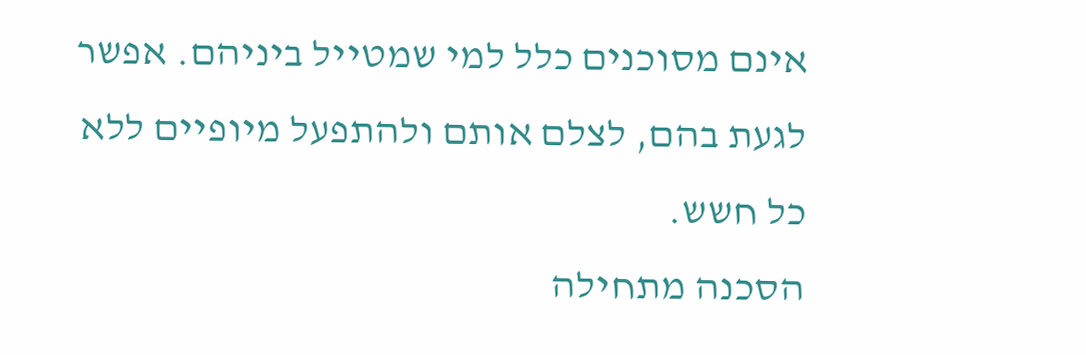אינם מסוכנים כלל למי שמטייל ביניהם. אפשר לגעת בהם, לצלם אותם ולהתפעל מיופיים ללא כל חשש.
הסכנה מתחילה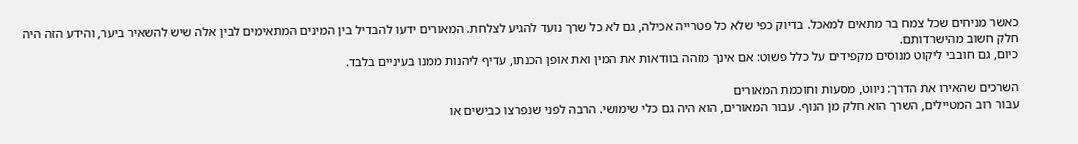כאשר מניחים שכל צמח בר מתאים למאכל. בדיוק כפי שלא כל פטרייה אכילה, גם לא כל שרך נועד להגיע לצלחת. המאורים ידעו להבדיל בין המינים המתאימים לבין אלה שיש להשאיר ביער, והידע הזה היה חלק חשוב מהישרדותם.
כיום, גם חובבי ליקוט מנוסים מקפידים על כלל פשוט: אם אינך מזהה בוודאות את המין ואת אופן הכנתו, עדיף ליהנות ממנו בעיניים בלבד.

השרכים שהאירו את הדרך: ניווט, מסעות וחוכמת המאורים
עבור רוב המטיילים, השרך הוא חלק מן הנוף. עבור המאורים, הוא היה גם כלי שימושי. הרבה לפני שנפרצו כבישים או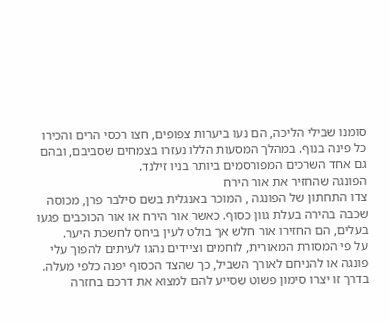סומנו שבילי הליכה, הם נעו ביערות צפופים, חצו רכסי הרים והכירו כל פינה בנוף. במהלך המסעות הללו נעזרו בצמחים שסביבם, ובהם גם אחד השרכים המפורסמים ביותר בניו זילנד.
הפונגה שהחזיר את אור הירח
צדו התחתון של הפונגה , המוכר באנגלית בשם סילבר פרן, מכוסה שכבה בהירה בעלת גוון כסוף. כאשר אור הירח או אור הכוכבים פגעו בעלים, הם החזירו אור חלש אך בולט לעין ביחס לחשכת היער.
על פי המסורת המאורית, לוחמים וציידים נהגו לעיתים להפוך עלי פונגה או להניחם לאורך השביל, כך שהצד הכסוף יפנה כלפי מעלה. בדרך זו יצרו סימון פשוט שסייע להם למצוא את דרכם בחזרה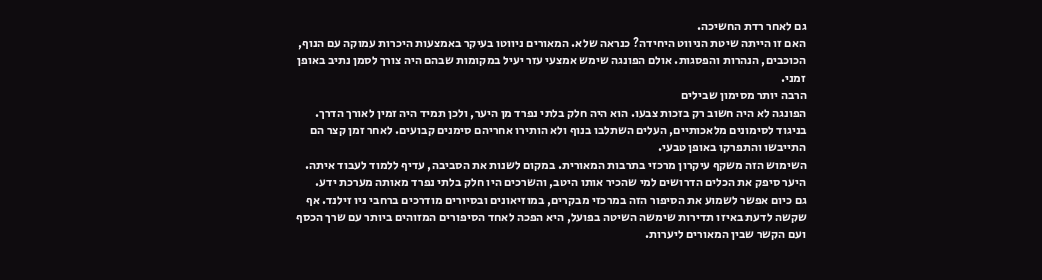גם לאחר רדת החשיכה.
האם זו הייתה שיטת הניווט היחידה? כנראה שלא. המאורים ניווטו בעיקר באמצעות היכרות עמוקה עם הנוף, הכוכבים, הנהרות והפסגות. אולם הפונגה שימש אמצעי עזר יעיל במקומות שבהם היה צורך לסמן נתיב באופן זמני.
הרבה יותר מסימון שבילים
הפונגה לא היה חשוב רק בזכות צבעו. הוא היה חלק בלתי נפרד מן היער, ולכן תמיד היה זמין לאורך הדרך. בניגוד לסימונים מלאכותיים, העלים השתלבו בנוף ולא הותירו אחריהם סימנים קבועים. לאחר זמן קצר הם התייבשו והתפרקו באופן טבעי.
השימוש הזה משקף עיקרון מרכזי בתרבות המאורית. במקום לשנות את הסביבה, עדיף ללמוד לעבוד איתה. היער סיפק את הכלים הדרושים למי שהכיר אותו היטב, והשרכים היו חלק בלתי נפרד מאותה מערכת ידע.
גם כיום אפשר לשמוע את הסיפור הזה במרכזי מבקרים, במוזיאונים ובסיורים מודרכים ברחבי ניו זילנד. אף שקשה לדעת באיזו תדירות שימשה השיטה בפועל, היא הפכה לאחד הסיפורים המזוהים ביותר עם שרך הכסף ועם הקשר שבין המאורים ליערות.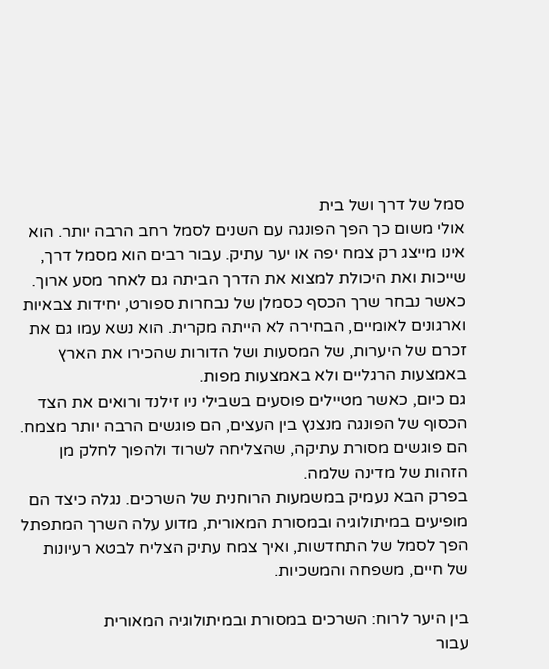סמל של דרך ושל בית
אולי משום כך הפך הפונגה עם השנים לסמל רחב הרבה יותר. הוא אינו מייצג רק צמח יפה או יער עתיק. עבור רבים הוא מסמל דרך, שייכות ואת היכולת למצוא את הדרך הביתה גם לאחר מסע ארוך.
כאשר נבחר שרך הכסף כסמלן של נבחרות ספורט, יחידות צבאיות וארגונים לאומיים, הבחירה לא הייתה מקרית. הוא נשא עמו גם את זכרם של היערות, של המסעות ושל הדורות שהכירו את הארץ באמצעות הרגליים ולא באמצעות מפות.
גם כיום, כאשר מטיילים פוסעים בשבילי ניו זילנד ורואים את הצד הכסוף של הפונגה מנצנץ בין העצים, הם פוגשים הרבה יותר מצמח. הם פוגשים מסורת עתיקה, שהצליחה לשרוד ולהפוך לחלק מן הזהות של מדינה שלמה.
בפרק הבא נעמיק במשמעות הרוחנית של השרכים. נגלה כיצד הם מופיעים במיתולוגיה ובמסורת המאורית, מדוע עלה השרך המתפתל הפך לסמל של התחדשות, ואיך צמח עתיק הצליח לבטא רעיונות של חיים, משפחה והמשכיות.

בין היער לרוח: השרכים במסורת ובמיתולוגיה המאורית
עבור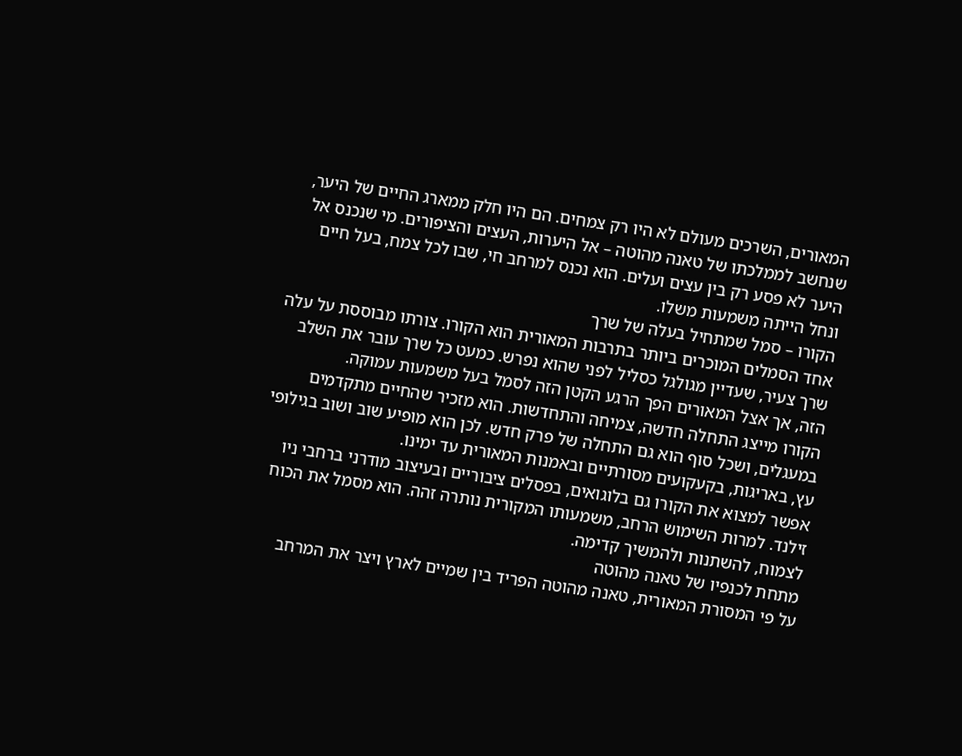המאורים, השרכים מעולם לא היו רק צמחים. הם היו חלק ממארג החיים של היער, שנחשב לממלכתו של טאנה מהוטה – אל היערות, העצים והציפורים. מי שנכנס אל היער לא פסע רק בין עצים ועלים. הוא נכנס למרחב חי, שבו לכל צמח, בעל חיים ונחל הייתה משמעות משלו.
הקורו – סמל שמתחיל בעלה של שרך
אחד הסמלים המוכרים ביותר בתרבות המאורית הוא הקורו. צורתו מבוססת על עלה שרך צעיר, שעדיין מגולגל כסליל לפני שהוא נפרש. כמעט כל שרך עובר את השלב הזה, אך אצל המאורים הפך הרגע הקטן הזה לסמל בעל משמעות עמוקה.
הקורו מייצג התחלה חדשה, צמיחה והתחדשות. הוא מזכיר שהחיים מתקדמים במעגלים, ושכל סוף הוא גם התחלה של פרק חדש. לכן הוא מופיע שוב ושוב בגילופי עץ, באריגות, בקעקועים מסורתיים ובאמנות המאורית עד ימינו.
אפשר למצוא את הקורו גם בלוגואים, בפסלים ציבוריים ובעיצוב מודרני ברחבי ניו זילנד. למרות השימוש הרחב, משמעותו המקורית נותרה זהה. הוא מסמל את הכוח לצמוח, להשתנות ולהמשיך קדימה.
מתחת לכנפיו של טאנה מהוטה
על פי המסורת המאורית, טאנה מהוטה הפריד בין שמיים לארץ ויצר את המרחב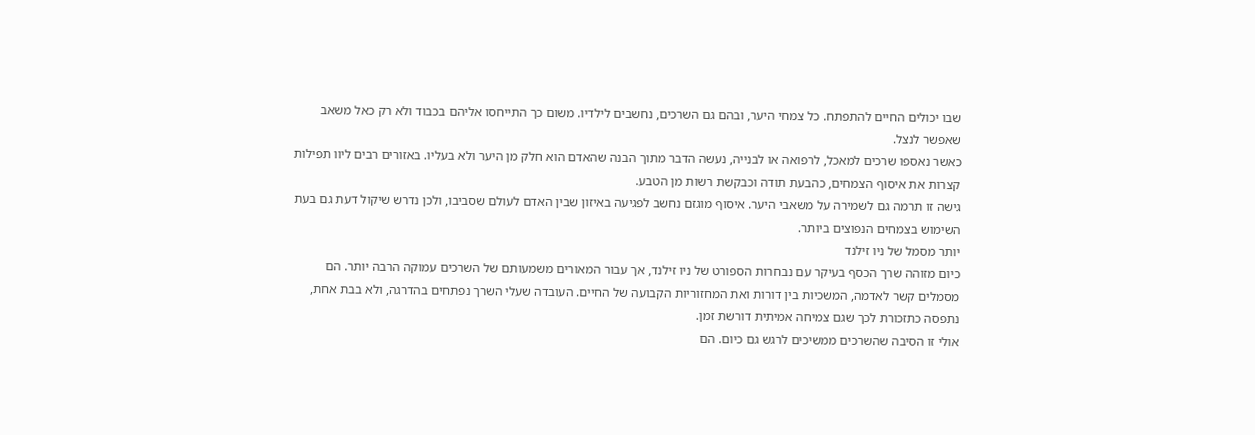שבו יכולים החיים להתפתח. כל צמחי היער, ובהם גם השרכים, נחשבים לילדיו. משום כך התייחסו אליהם בכבוד ולא רק כאל משאב שאפשר לנצל.
כאשר נאספו שרכים למאכל, לרפואה או לבנייה, נעשה הדבר מתוך הבנה שהאדם הוא חלק מן היער ולא בעליו. באזורים רבים ליוו תפילות קצרות את איסוף הצמחים, כהבעת תודה וכבקשת רשות מן הטבע.
גישה זו תרמה גם לשמירה על משאבי היער. איסוף מוגזם נחשב לפגיעה באיזון שבין האדם לעולם שסביבו, ולכן נדרש שיקול דעת גם בעת השימוש בצמחים הנפוצים ביותר.
יותר מסמל של ניו זילנד
כיום מזוהה שרך הכסף בעיקר עם נבחרות הספורט של ניו זילנד, אך עבור המאורים משמעותם של השרכים עמוקה הרבה יותר. הם מסמלים קשר לאדמה, המשכיות בין דורות ואת המחזוריות הקבועה של החיים. העובדה שעלי השרך נפתחים בהדרגה, ולא בבת אחת, נתפסה כתזכורת לכך שגם צמיחה אמיתית דורשת זמן.
אולי זו הסיבה שהשרכים ממשיכים לרגש גם כיום. הם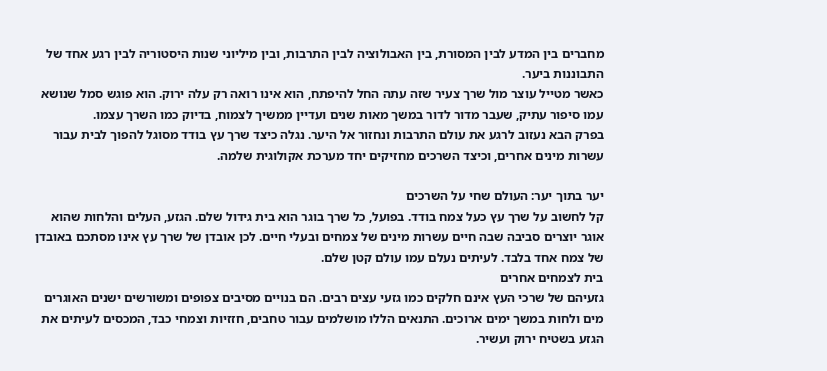מחברים בין המדע לבין המסורת, בין האבולוציה לבין התרבות, ובין מיליוני שנות היסטוריה לבין רגע אחד של התבוננות ביער.
כאשר מטייל עוצר מול שרך צעיר שזה עתה החל להיפתח, הוא אינו רואה רק עלה ירוק. הוא פוגש סמל שנושא עמו סיפור עתיק, שעבר מדור לדור במשך מאות שנים ועדיין ממשיך לצמוח, בדיוק כמו השרך עצמו.
בפרק הבא נעזוב לרגע את עולם התרבות ונחזור אל היער. נגלה כיצד שרך עץ בודד מסוגל להפוך לבית עבור עשרות מינים אחרים, וכיצד השרכים מחזיקים יחד מערכת אקולוגית שלמה.

יער בתוך יער: העולם שחי על השרכים
קל לחשוב על שרך עץ כעל צמח בודד. בפועל, כל שרך בוגר הוא בית גידול שלם. הגזע, העלים והלחות שהוא אוגר יוצרים סביבה שבה חיים עשרות מינים של צמחים ובעלי חיים. לכן אובדן של שרך עץ אינו מסתכם באובדן של צמח אחד בלבד. לעיתים נעלם עמו עולם קטן שלם.
בית לצמחים אחרים
גזעיהם של שרכי העץ אינם חלקים כמו גזעי עצים רבים. הם בנויים מסיבים צפופים ומשורשים ישנים האוגרים מים ולחות במשך ימים ארוכים. התנאים הללו מושלמים עבור טחבים, חזזיות וצמחי כבד, המכסים לעיתים את הגזע בשטיח ירוק ועשיר.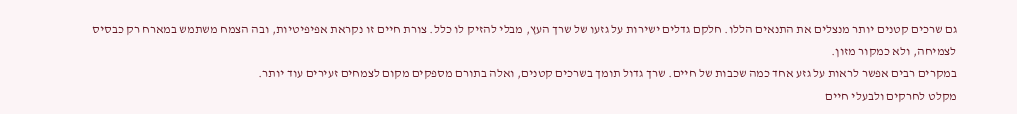גם שרכים קטנים יותר מנצלים את התנאים הללו. חלקם גדלים ישירות על גזעו של שרך העץ, מבלי להזיק לו כלל. צורת חיים זו נקראת אפיפיטיות, ובה הצמח משתמש במארח רק כבסיס לצמיחה, ולא כמקור מזון.
במקרים רבים אפשר לראות על גזע אחד כמה שכבות של חיים. שרך גדול תומך בשרכים קטנים, ואלה בתורם מספקים מקום לצמחים זעירים עוד יותר.
מקלט לחרקים ולבעלי חיים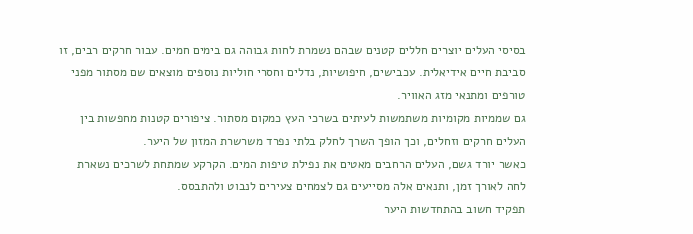בסיסי העלים יוצרים חללים קטנים שבהם נשמרת לחות גבוהה גם בימים חמים. עבור חרקים רבים, זו סביבת חיים אידיאלית. עכבישים, חיפושיות, נדלים וחסרי חוליות נוספים מוצאים שם מסתור מפני טורפים ומתנאי מזג האוויר.
גם שממיות מקומיות משתמשות לעיתים בשרכי העץ כמקום מסתור. ציפורים קטנות מחפשות בין העלים חרקים וזחלים, וכך הופך השרך לחלק בלתי נפרד משרשרת המזון של היער.
כאשר יורד גשם, העלים הרחבים מאטים את נפילת טיפות המים. הקרקע שמתחת לשרכים נשארת לחה לאורך זמן, ותנאים אלה מסייעים גם לצמחים צעירים לנבוט ולהתבסס.
תפקיד חשוב בהתחדשות היער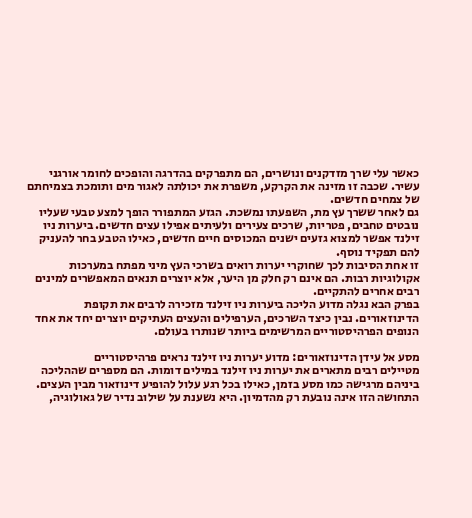כאשר עלי שרך מזדקנים ונושרים, הם מתפרקים בהדרגה והופכים לחומר אורגני עשיר. שכבה זו מזינה את הקרקע, משפרת את יכולתה לאגור מים ותומכת בצמיחתם של צמחים חדשים.
גם לאחר ששרך עץ מת, השפעתו נמשכת. הגזע המתפורר הופך למצע טבעי שעליו נובטים טחבים, פטריות, שרכים צעירים ולעיתים אפילו עצים חדשים. ביערות ניו זילנד אפשר למצוא גזעים ישנים המכוסים חיים חדשים, כאילו הטבע בחר להעניק להם תפקיד נוסף.
זו אחת הסיבות לכך שחוקרי יערות רואים בשרכי העץ מיני מפתח במערכות אקולוגיות רבות. הם אינם רק חלק מן היער, אלא יוצרים תנאים המאפשרים למינים רבים אחרים להתקיים.
בפרק הבא נגלה מדוע הליכה ביערות ניו זילנד מזכירה לרבים את תקופת הדינוזאורים. נבין כיצד השרכים, הערפילים והעצים העתיקים יוצרים יחד את אחד הנופים הפרהיסטוריים המרשימים ביותר שנותרו בעולם.

מסע אל עידן הדינוזאורים: מדוע יערות ניו זילנד נראים פרהיסטוריים
מטיילים רבים מתארים את יערות ניו זילנד במילים דומות. הם מספרים שההליכה ביניהם מרגישה כמו מסע בזמן, כאילו בכל רגע עלול להופיע דינוזאור מבין העצים. התחושה הזו אינה נובעת רק מהדמיון. היא נשענת על שילוב נדיר של גאולוגיה,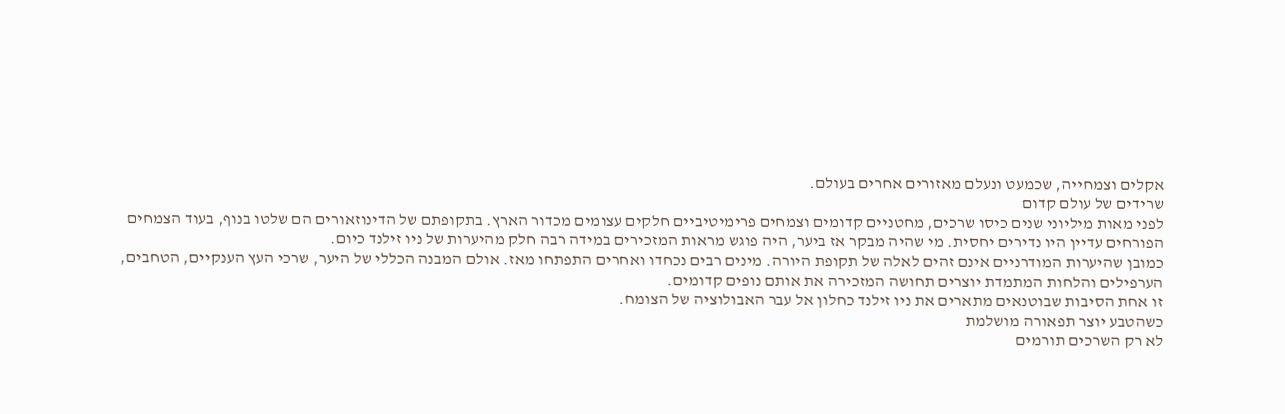אקלים וצמחייה, שכמעט ונעלם מאזורים אחרים בעולם.
שרידים של עולם קדום
לפני מאות מיליוני שנים כיסו שרכים, מחטניים קדומים וצמחים פרימיטיביים חלקים עצומים מכדור הארץ. בתקופתם של הדינוזאורים הם שלטו בנוף, בעוד הצמחים הפורחים עדיין היו נדירים יחסית. מי שהיה מבקר אז ביער, היה פוגש מראות המזכירים במידה רבה חלק מהיערות של ניו זילנד כיום.
כמובן שהיערות המודרניים אינם זהים לאלה של תקופת היורה. מינים רבים נכחדו ואחרים התפתחו מאז. אולם המבנה הכללי של היער, שרכי העץ הענקיים, הטחבים, הערפילים והלחות המתמדת יוצרים תחושה המזכירה את אותם נופים קדומים.
זו אחת הסיבות שבוטנאים מתארים את ניו זילנד כחלון אל עבר האבולוציה של הצומח.
כשהטבע יוצר תפאורה מושלמת
לא רק השרכים תורמים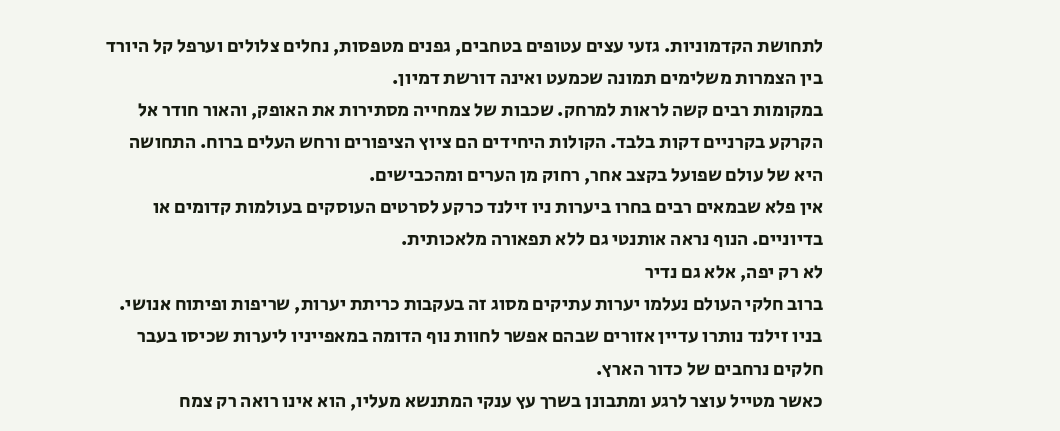לתחושת הקדמוניות. גזעי עצים עטופים בטחבים, גפנים מטפסות, נחלים צלולים וערפל קל היורד בין הצמרות משלימים תמונה שכמעט ואינה דורשת דמיון.
במקומות רבים קשה לראות למרחק. שכבות של צמחייה מסתירות את האופק, והאור חודר אל הקרקע בקרניים דקות בלבד. הקולות היחידים הם ציוץ הציפורים ורחש העלים ברוח. התחושה היא של עולם שפועל בקצב אחר, רחוק מן הערים ומהכבישים.
אין פלא שבמאים רבים בחרו ביערות ניו זילנד כרקע לסרטים העוסקים בעולמות קדומים או בדיוניים. הנוף נראה אותנטי גם ללא תפאורה מלאכותית.
לא רק יפה, אלא גם נדיר
ברוב חלקי העולם נעלמו יערות עתיקים מסוג זה בעקבות כריתת יערות, שריפות ופיתוח אנושי. בניו זילנד נותרו עדיין אזורים שבהם אפשר לחוות נוף הדומה במאפייניו ליערות שכיסו בעבר חלקים נרחבים של כדור הארץ.
כאשר מטייל עוצר לרגע ומתבונן בשרך עץ ענקי המתנשא מעליו, הוא אינו רואה רק צמח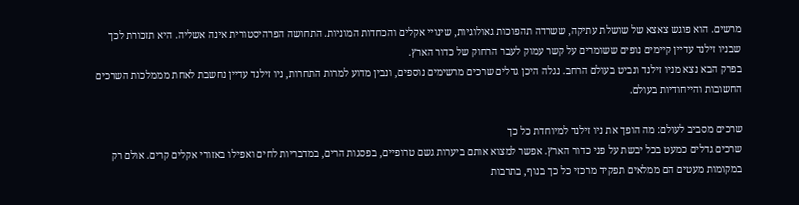מרשים. הוא פוגש צאצא של שושלת עתיקה, ששרדה תהפוכות גאולוגיות, שינויי אקלים והכחדות המוניות. התחושה הפרהיסטורית אינה אשליה. היא תזכורת לכך שבניו זילנד עדיין קיימים נופים ששומרים על קשר עמוק לעבר הרחוק של כדור הארץ.
בפרק הבא נצא מניו זילנד ונביט בעולם הרחב. נגלה היכן גדלים שרכים מרשימים נוספים, ונבין מדוע למרות התחרות, ניו זילנד עדיין נחשבת לאחת מממלכות השרכים החשובות והייחודיות בעולם.

שרכים מסביב לעולם: מה הופך את ניו זילנד למיוחדת כל כך
שרכים גדלים כמעט בכל יבשת על פני כדור הארץ. אפשר למצוא אותם ביערות גשם טרופיים, בפסגות הרים, במדבריות לחים ואפילו באזורי אקלים קרים. אולם רק במקומות מעטים הם ממלאים תפקיד מרכזי כל כך בנוף, בתרבות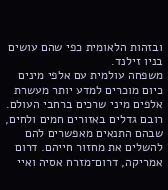ובזהות הלאומית כפי שהם עושים בניו זילנד.
משפחה עולמית עם אלפי מינים
כיום מוכרים למדע יותר מעשרת אלפים מיני שרכים ברחבי העולם. רובם גדלים באזורים חמים ולחים, שבהם התנאים מאפשרים להם להשלים את מחזור חייהם. דרום אמריקה, דרום־מזרח אסיה ואיי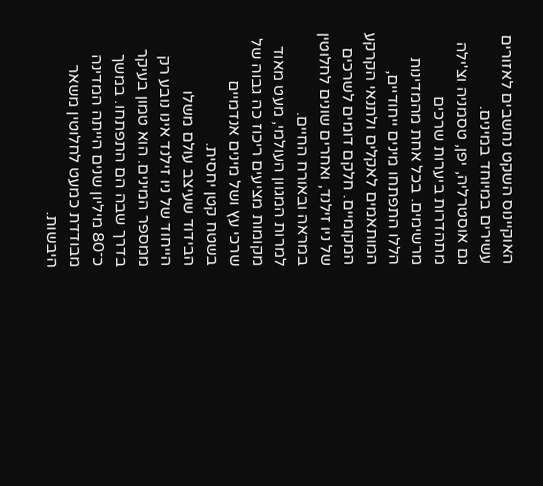האוקיינוס השקט נחשבים לאזורים עשירים במיוחד במינים.
גם אוסטרליה, יפן, טסמניה וצ'ילה מתהדרות ביערות שרכים מרשימים. בכל אחת מהמדינות הללו התפתחו מינים ייחודיים, המותאמים לאקלים ולתנאי הקרקע המקומיים. חלקם דומים לשרכים של ניו זילנד, ואחרים שונים לחלוטין במראה ובאורח החיים.
למרות המגוון העולמי, מעט מאוד מקומות מציעים ריכוז כה גבוה של שרכי עץ ושל מינים אנדמיים בשטח קטן יחסית.
הבידוד שעיצב עולם משלו
הייחוד של ניו זילנד אינו נובע רק ממספר המינים. הוא טמון בעיקר בדרך שבה הם התפתחו. במשך כ־80 מיליון שנים הייתה המדינה מבודדת כמעט לחלוטין משאר היבשות.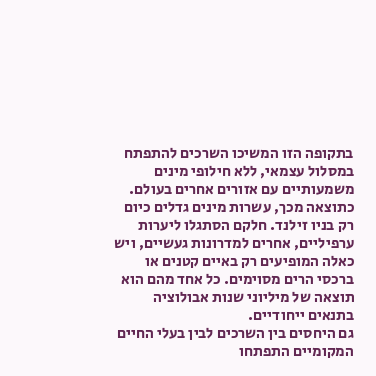בתקופה הזו המשיכו השרכים להתפתח במסלול עצמאי, ללא חילופי מינים משמעותיים עם אזורים אחרים בעולם.
כתוצאה מכך, עשרות מינים גדלים כיום רק בניו זילנד. חלקם הסתגלו ליערות ערפיליים, אחרים למדרונות געשיים, ויש כאלה המופיעים רק באיים קטנים או ברכסי הרים מסוימים. כל אחד מהם הוא תוצאה של מיליוני שנות אבולוציה בתנאים ייחודיים.
גם היחסים בין השרכים לבין בעלי החיים המקומיים התפתחו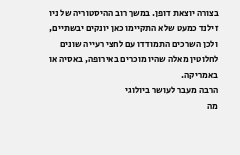בצורה יוצאת דופן. במשך רוב ההיסטוריה של ניו זילנד כמעט שלא התקיימו כאן יונקים יבשתיים, ולכן השרכים התמודדו עם לחצי רעייה שונים לחלוטין מאלה שהיו מוכרים באירופה, באסיה או באמריקה.
הרבה מעבר לעושר ביולוגי
מה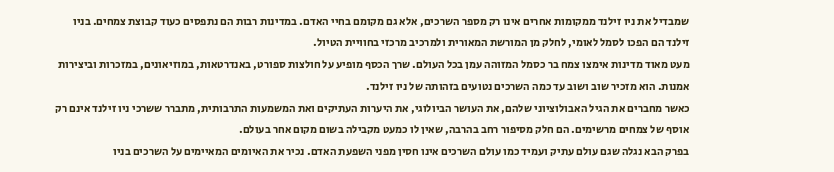שמבדיל את ניו זילנד ממקומות אחרים אינו רק מספר השרכים, אלא גם מקומם בחיי האדם. במדינות רבות הם נתפסים כעוד קבוצת צמחים. בניו זילנד הם הפכו לסמל לאומי, לחלק מן המורשת המאורית ולמרכיב מרכזי בחוויית הטיול.
מעט מאוד מדינות אימצו צמח בר כסמל המזוהה עמן בכל העולם. שרך הכסף מופיע על חולצות ספורט, באנדרטאות, במוזיאונים, במזכרות וביצירות אמנות. הוא מזכיר שוב ושוב עד כמה השרכים נטועים בזהותה של ניו זילנד.
כאשר מחברים את הגיל האבולוציוני שלהם, את העושר הביולוגי, את היערות העתיקים ואת המשמעות התרבותית, מתברר ששרכי ניו זילנד אינם רק אוסף של צמחים מרשימים. הם חלק מסיפור רחב בהרבה, שאין לו כמעט מקבילה בשום מקום אחר בעולם.
בפרק הבא נגלה שגם עולם עתיק ועמיד כמו עולם השרכים אינו חסין מפני השפעת האדם. נכיר את האיומים המאיימים על השרכים בניו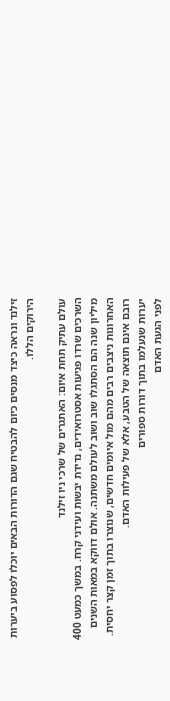זילנד ונראה כיצד מנסים כיום להבטיח שגם הדורות הבאים יוכלו לפסוע ביערות הירוקים הללו.

עולם עתיק תחת איום: האתגרים של שרכי ניו זילנד
השרכים שרדו פגיעות אסטרואידים, נדידת יבשות ועידני קרח. במשך כמעט 400 מיליון שנה הם הסתגלו שוב ושוב לעולם משתנה. אולם דווקא במאות השנים האחרונות ניצבים רבים מהם מול איומים חדשים, שנוצרו בתוך זמן קצר יחסית. רובם אינם תוצאה של הטבע, אלא של פעילות האדם.
יערות שנעלמו בתוך דורות ספורים
לפני הגעת האדם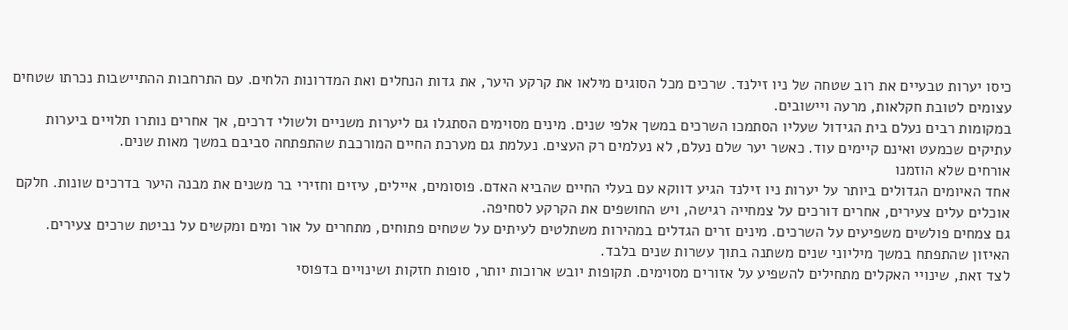כיסו יערות טבעיים את רוב שטחה של ניו זילנד. שרכים מכל הסוגים מילאו את קרקע היער, את גדות הנחלים ואת המדרונות הלחים. עם התרחבות ההתיישבות נכרתו שטחים עצומים לטובת חקלאות, מרעה ויישובים.
במקומות רבים נעלם בית הגידול שעליו הסתמכו השרכים במשך אלפי שנים. מינים מסוימים הסתגלו גם ליערות משניים ולשולי דרכים, אך אחרים נותרו תלויים ביערות עתיקים שכמעט ואינם קיימים עוד. כאשר יער שלם נעלם, לא נעלמים רק העצים. נעלמת גם מערכת החיים המורכבת שהתפתחה סביבם במשך מאות שנים.
אורחים שלא הוזמנו
אחד האיומים הגדולים ביותר על יערות ניו זילנד הגיע דווקא עם בעלי החיים שהביא האדם. פוסומים, איילים, עיזים וחזירי בר משנים את מבנה היער בדרכים שונות. חלקם אוכלים עלים צעירים, אחרים דורכים על צמחייה רגישה, ויש החושפים את הקרקע לסחיפה.
גם צמחים פולשים משפיעים על השרכים. מינים זרים הגדלים במהירות משתלטים לעיתים על שטחים פתוחים, מתחרים על אור ומים ומקשים על נביטת שרכים צעירים. האיזון שהתפתח במשך מיליוני שנים משתנה בתוך עשרות שנים בלבד.
לצד זאת, שינויי האקלים מתחילים להשפיע על אזורים מסוימים. תקופות יובש ארוכות יותר, סופות חזקות ושינויים בדפוסי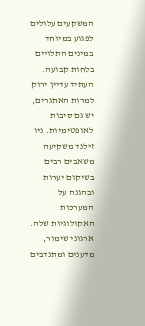המשקעים עלולים לפגוע במיוחד במינים התלויים בלחות קבועה.
העתיד עדיין ירוק
למרות האתגרים, יש גם סיבות לאופטימיות. ניו זילנד משקיעה משאבים רבים בשיקום יערות ובהגנה על המערכות האקולוגיות שלה. ארגוני שימור, מדענים ומתנדבים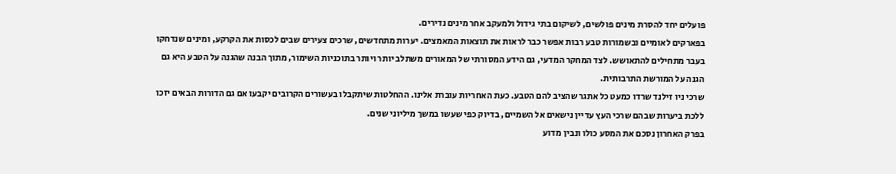פועלים יחד להסרת מינים פולשים, לשיקום בתי גידול ולמעקב אחר מינים נדירים.
בפארקים לאומיים ובשמורות טבע רבות אפשר כבר לראות את תוצאות המאמצים. יערות מתחדשים, שרכים צעירים שבים לכסות את הקרקע, ומינים שנדחקו בעבר מתחילים להתאושש. לצד המחקר המדעי, גם הידע המסורתי של המאורים משתלב יותר ויותר בתוכניות השימור, מתוך הבנה שהגנה על הטבע היא גם הגנה על המורשת התרבותית.
שרכי ניו זילנד שרדו כמעט כל אתגר שהציב להם הטבע. כעת האחריות עוברת אלינו. ההחלטות שיתקבלו בעשורים הקרובים יקבעו אם גם הדורות הבאים יזכו ללכת ביערות שבהם שרכי העץ עדיין נישאים אל השמיים, בדיוק כפי שעשו במשך מיליוני שנים.
בפרק האחרון נסכם את המסע כולו ונבין מדוע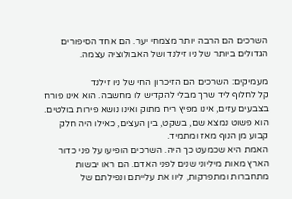השרכים הם הרבה יותר מצמחי יער. הם אחד הסיפורים הגדולים ביותר של ניו זילנד ושל האבולוציה עצמה.

מעמיקים: השרכים הם הזיכרון החי של ניו זילנד
קל לחלוף ליד שרך מבלי להקדיש לו מחשבה. הוא אינו פורח בצבעים עזים, אינו מפיץ ריח מתוק ואינו נושא פירות בולטים. הוא פשוט נמצא שם, בשקט, בין העצים, כאילו היה חלק קבוע מן הנוף מאז ומתמיד.
האמת היא שכמעט כך היה. השרכים הופיעו על פני כדור הארץ מאות מיליוני שנים לפני האדם. הם ראו יבשות מתחברות ומתפרקות, ליוו את עלייתם ונפילתם של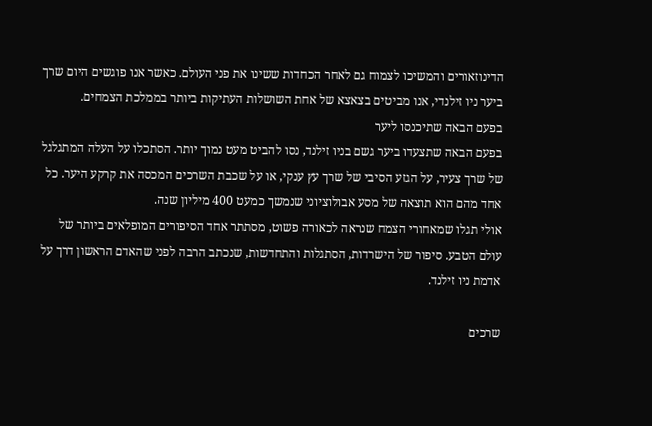הדינוזאורים והמשיכו לצמוח גם לאחר הכחדות ששינו את פני העולם. כאשר אנו פוגשים היום שרך ביער ניו זילנדי, אנו מביטים בצאצא של אחת השושלות העתיקות ביותר בממלכת הצמחים.
בפעם הבאה שתיכנסו ליער
בפעם הבאה שתצעדו ביער גשם בניו זילנד, נסו להביט מעט נמוך יותר. הסתכלו על העלה המתגלגל של שרך צעיר, על הגזע הסיבי של שרך עץ ענקי, או על שכבת השרכים המכסה את קרקע היער. כל אחד מהם הוא תוצאה של מסע אבולוציוני שנמשך כמעט 400 מיליון שנה.
אולי תגלו שמאחורי הצמח שנראה לכאורה פשוט, מסתתר אחד הסיפורים המופלאים ביותר של עולם הטבע. סיפור של הישרדות, הסתגלות והתחדשות, שנכתב הרבה לפני שהאדם הראשון דרך על אדמת ניו זילנד.

שרכים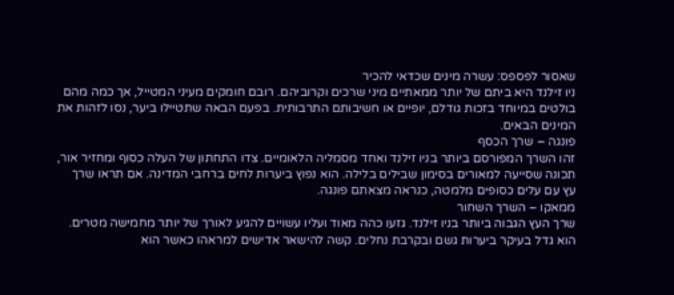שאסור לפספס: עשרה מינים שכדאי להכיר
ניו זילנד היא ביתם של יותר ממאתיים מיני שרכים וקרוביהם. רובם חומקים מעיני המטייל, אך כמה מהם בולטים במיוחד בזכות גודלם, יופיים או חשיבותם התרבותית. בפעם הבאה שתטיילו ביער, נסו לזהות את המינים הבאים.
פונגה – שרך הכסף
זהו השרך המפורסם ביותר בניו זילנד ואחד מסמליה הלאומיים. צדו התחתון של העלה כסוף ומחזיר אור, תכונה שסייעה למאורים בסימון שבילים בלילה. הוא נפוץ ביערות לחים ברחבי המדינה. אם תראו שרך עץ עם עלים כסופים מלמטה, כנראה מצאתם פונגה.
ממאקו – השרך השחור
שרך העץ הגבוה ביותר בניו זילנד. גזעו כהה מאוד ועליו עשויים להגיע לאורך של יותר מחמישה מטרים. הוא גדל בעיקר ביערות גשם ובקרבת נחלים. קשה להישאר אדישים למראהו כאשר הוא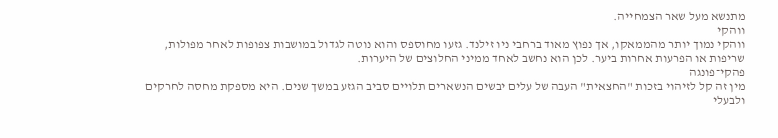מתנשא מעל שאר הצמחייה.
ווהקי
ווהקי נמוך יותר מהממאקו, אך נפוץ מאוד ברחבי ניו זילנד. גזעו מחוספס והוא נוטה לגדול במושבות צפופות לאחר מפולות, שריפות או הפרעות אחרות ביער. לכן הוא נחשב לאחד ממיני החלוצים של היערות.
פהקי־פונגה
מין זה קל לזיהוי בזכות "החצאית" העבה של עלים יבשים הנשארים תלויים סביב הגזע במשך שנים. היא מספקת מחסה לחרקים ולבעלי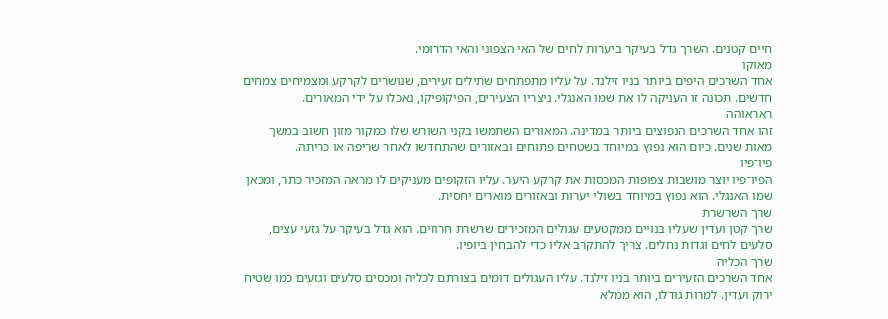חיים קטנים. השרך גדל בעיקר ביערות לחים של האי הצפוני והאי הדרומי.
מאוקו
אחד השרכים היפים ביותר בניו זילנד. על עליו מתפתחים שתילים זעירים, שנושרים לקרקע ומצמיחים צמחים חדשים. תכונה זו העניקה לו את שמו האנגלי. ניצריו הצעירים, הפיקופיקו, נאכלו על ידי המאורים.
ראראוהה
זהו אחד השרכים הנפוצים ביותר במדינה. המאורים השתמשו בקני השורש שלו כמקור מזון חשוב במשך מאות שנים. כיום הוא נפוץ במיוחד בשטחים פתוחים ובאזורים שהתחדשו לאחר שריפה או כריתה.
פיו־פיו
הפיו־פיו יוצר מושבות צפופות המכסות את קרקע היער. עליו הזקופים מעניקים לו מראה המזכיר כתר, ומכאן שמו האנגלי. הוא נפוץ במיוחד בשולי יערות ובאזורים מוארים יחסית.
שרך השרשרת
שרך קטן ועדין שעליו בנויים ממקטעים עגולים המזכירים שרשרת חרוזים. הוא גדל בעיקר על גזעי עצים, סלעים לחים וגדות נחלים. צריך להתקרב אליו כדי להבחין ביופיו.
שרך הכליה
אחד השרכים הזעירים ביותר בניו זילנד. עליו העגולים דומים בצורתם לכליה ומכסים סלעים וגזעים כמו שטיח ירוק ועדין. למרות גודלו, הוא ממלא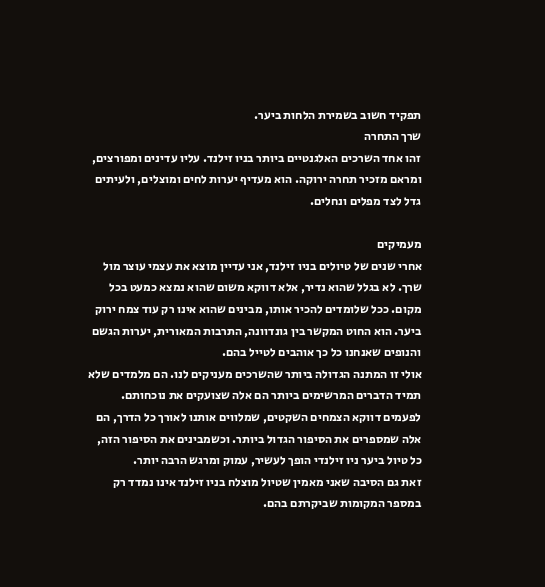תפקיד חשוב בשמירת הלחות ביער.
שרך התחרה
זהו אחד השרכים האלגנטיים ביותר בניו זילנד. עליו עדינים ומפורצים, ומראם מזכיר תחרה ירוקה. הוא מעדיף יערות לחים ומוצלים, ולעיתים גדל לצד מפלים ונחלים.

מעמיקים
אחרי שנים של טיולים בניו זילנד, אני עדיין מוצא את עצמי עוצר מול שרך. לא בגלל שהוא נדיר, אלא דווקא משום שהוא נמצא כמעט בכל מקום. ככל שלומדים להכיר אותו, מבינים שהוא אינו רק עוד צמח ירוק ביער. הוא החוט המקשר בין גונדוונה, התרבות המאורית, יערות הגשם והנופים שאנחנו כל כך אוהבים לטייל בהם.
אולי זו המתנה הגדולה ביותר שהשרכים מעניקים לנו. הם מלמדים שלא תמיד הדברים המרשימים ביותר הם אלה שצועקים את נוכחותם. לפעמים דווקא הצמחים השקטים, שמלווים אותנו לאורך כל הדרך, הם אלה שמספרים את הסיפור הגדול ביותר. וכשמבינים את הסיפור הזה, כל טיול ביער ניו זילנדי הופך לעשיר, עמוק ומרגש הרבה יותר.
זאת גם הסיבה שאני מאמין שטיול מוצלח בניו זילנד אינו נמדד רק במספר המקומות שביקרתם בהם.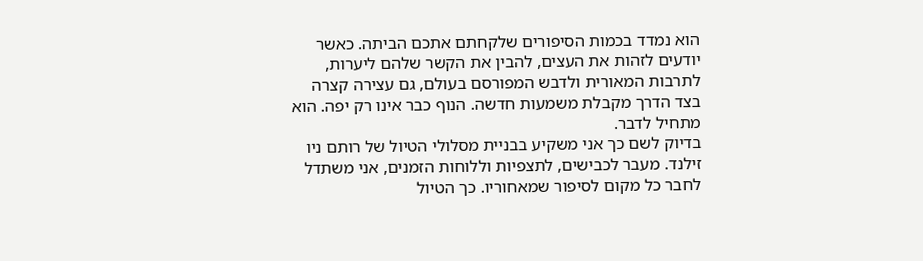הוא נמדד בכמות הסיפורים שלקחתם אתכם הביתה. כאשר יודעים לזהות את העצים, להבין את הקשר שלהם ליערות, לתרבות המאורית ולדבש המפורסם בעולם, גם עצירה קצרה בצד הדרך מקבלת משמעות חדשה. הנוף כבר אינו רק יפה. הוא מתחיל לדבר.
בדיוק לשם כך אני משקיע בבניית מסלולי הטיול של רותם ניו זילנד. מעבר לכבישים, לתצפיות וללוחות הזמנים, אני משתדל לחבר כל מקום לסיפור שמאחוריו. כך הטיול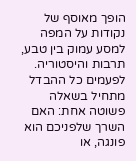הופך מאוסף של נקודות על המפה למסע עמוק בין טבע, תרבות והיסטוריה. לפעמים כל ההבדל מתחיל בשאלה פשוטה אחת: האם השרך שלפניכם הוא פונגה, או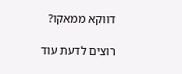דווקא ממאקו?

רוצים לדעת עוד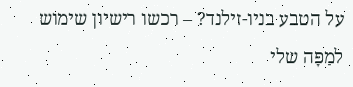על הטבע בניו-זילנד? – רכשו רישיון שימוש למַפָּה שלי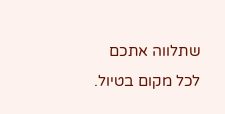שתלווה אתכם לכל מקום בטיול.